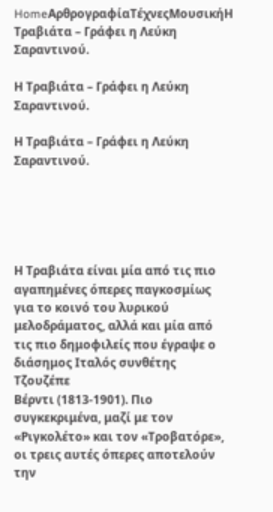HomeΑρθρογραφίαΤέχνεςΜουσικήΗ Τραβιάτα – Γράφει η Λεύκη Σαραντινού.

Η Τραβιάτα – Γράφει η Λεύκη Σαραντινού.

Η Τραβιάτα – Γράφει η Λεύκη Σαραντινού.





Η Τραβιάτα είναι μία από τις πιο αγαπημένες όπερες παγκοσμίως για το κοινό του λυρικού μελοδράματος, αλλά και μία από τις πιο δημοφιλείς που έγραψε ο διάσημος Ιταλός συνθέτης Τζουζέπε
Βέρντι (1813-1901). Πιο συγκεκριμένα, μαζί με τον «Ριγκολέτο» και τον «Τροβατόρε», οι τρεις αυτές όπερες αποτελούν την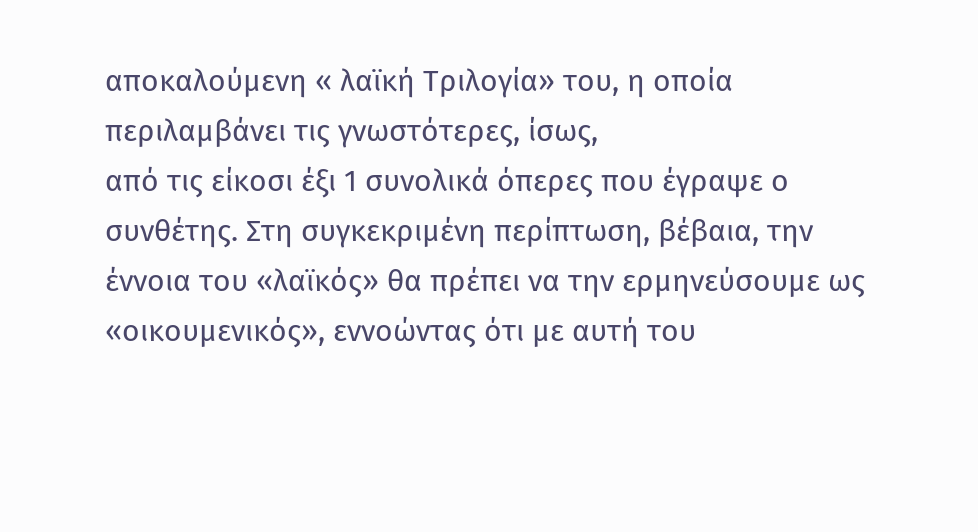αποκαλούμενη « λαϊκή Τριλογία» του, η οποία περιλαμβάνει τις γνωστότερες, ίσως,
από τις είκοσι έξι 1 συνολικά όπερες που έγραψε ο συνθέτης. Στη συγκεκριμένη περίπτωση, βέβαια, την έννοια του «λαϊκός» θα πρέπει να την ερμηνεύσουμε ως «οικουμενικός», εννοώντας ότι με αυτή του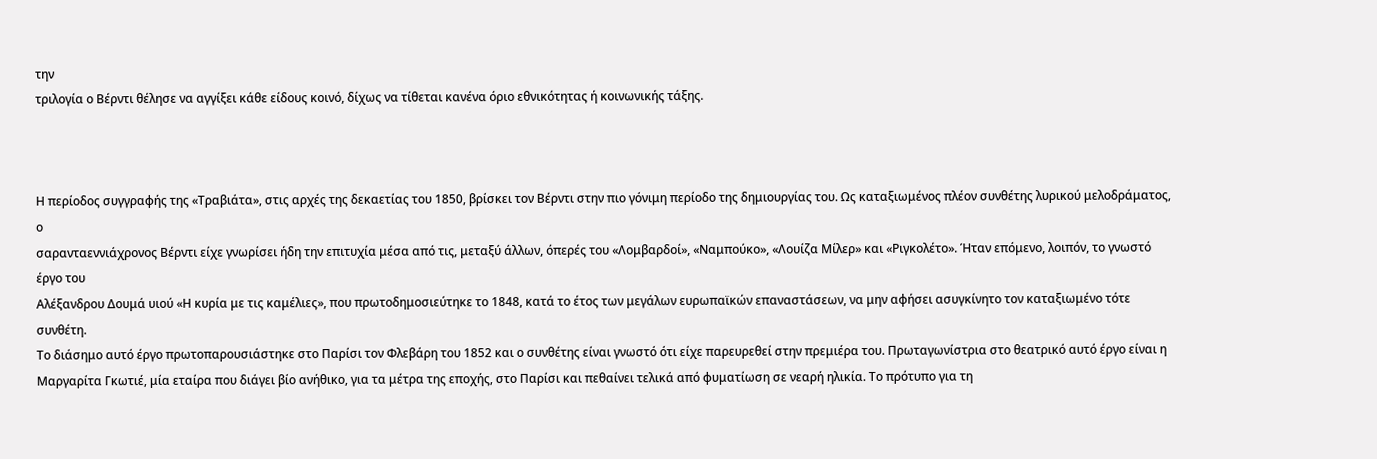την
τριλογία ο Βέρντι θέλησε να αγγίξει κάθε είδους κοινό, δίχως να τίθεται κανένα όριο εθνικότητας ή κοινωνικής τάξης.



Η περίοδος συγγραφής της «Τραβιάτα», στις αρχές της δεκαετίας του 1850, βρίσκει τον Βέρντι στην πιο γόνιμη περίοδο της δημιουργίας του. Ως καταξιωμένος πλέον συνθέτης λυρικού μελοδράματος, ο
σαρανταεννιάχρονος Βέρντι είχε γνωρίσει ήδη την επιτυχία μέσα από τις, μεταξύ άλλων, όπερές του «Λομβαρδοί», «Ναμπούκο», «Λουίζα Μίλερ» και «Ριγκολέτο». Ήταν επόμενο, λοιπόν, το γνωστό έργο του
Αλέξανδρου Δουμά υιού «Η κυρία με τις καμέλιες», που πρωτοδημοσιεύτηκε το 1848, κατά το έτος των μεγάλων ευρωπαϊκών επαναστάσεων, να μην αφήσει ασυγκίνητο τον καταξιωμένο τότε συνθέτη.
Το διάσημο αυτό έργο πρωτοπαρουσιάστηκε στο Παρίσι τον Φλεβάρη του 1852 και ο συνθέτης είναι γνωστό ότι είχε παρευρεθεί στην πρεμιέρα του. Πρωταγωνίστρια στο θεατρικό αυτό έργο είναι η
Μαργαρίτα Γκωτιέ, μία εταίρα που διάγει βίο ανήθικο, για τα μέτρα της εποχής, στο Παρίσι και πεθαίνει τελικά από φυματίωση σε νεαρή ηλικία. Το πρότυπο για τη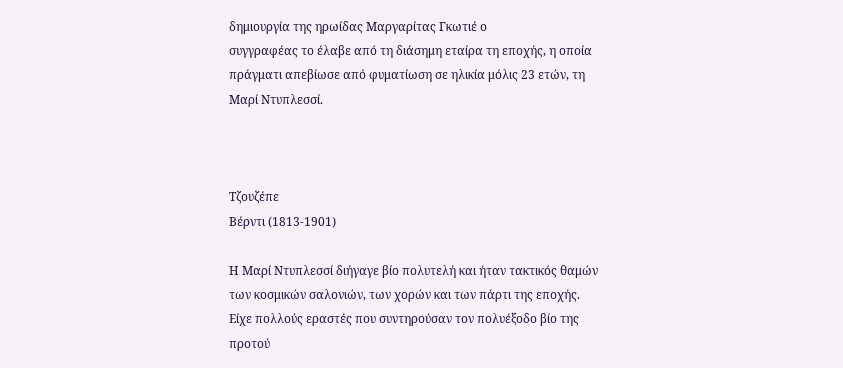δημιουργία της ηρωίδας Μαργαρίτας Γκωτιέ ο
συγγραφέας το έλαβε από τη διάσημη εταίρα τη εποχής, η οποία πράγματι απεβίωσε από φυματίωση σε ηλικία μόλις 23 ετών, τη Μαρί Ντυπλεσσί.



Τζουζέπε
Βέρντι (1813-1901)

Η Μαρί Ντυπλεσσί διήγαγε βίο πολυτελή και ήταν τακτικός θαμών των κοσμικών σαλονιών, των χορών και των πάρτι της εποχής. Είχε πολλούς εραστές που συντηρούσαν τον πολυέξοδο βίο της προτού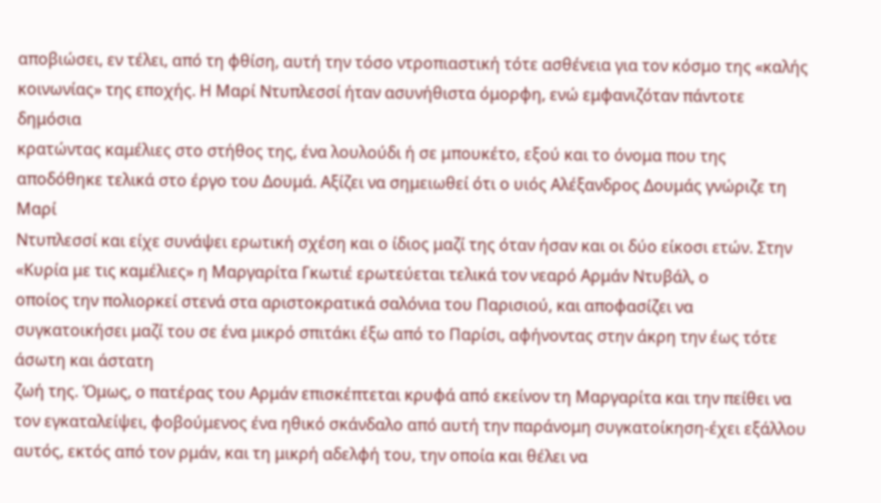αποβιώσει, εν τέλει, από τη φθίση, αυτή την τόσο ντροπιαστική τότε ασθένεια για τον κόσμο της «καλής κοινωνίας» της εποχής. Η Μαρί Ντυπλεσσί ήταν ασυνήθιστα όμορφη, ενώ εμφανιζόταν πάντοτε δημόσια
κρατώντας καμέλιες στο στήθος της, ένα λουλούδι ή σε μπουκέτο, εξού και το όνομα που της αποδόθηκε τελικά στο έργο του Δουμά. Αξίζει να σημειωθεί ότι ο υιός Αλέξανδρος Δουμάς γνώριζε τη Μαρί
Ντυπλεσσί και είχε συνάψει ερωτική σχέση και ο ίδιος μαζί της όταν ήσαν και οι δύο είκοσι ετών. Στην «Κυρία με τις καμέλιες» η Μαργαρίτα Γκωτιέ ερωτεύεται τελικά τον νεαρό Αρμάν Ντυβάλ, ο
οποίος την πολιορκεί στενά στα αριστοκρατικά σαλόνια του Παρισιού, και αποφασίζει να συγκατοικήσει μαζί του σε ένα μικρό σπιτάκι έξω από το Παρίσι, αφήνοντας στην άκρη την έως τότε άσωτη και άστατη
ζωή της. Όμως, ο πατέρας του Αρμάν επισκέπτεται κρυφά από εκείνον τη Μαργαρίτα και την πείθει να τον εγκαταλείψει, φοβούμενος ένα ηθικό σκάνδαλο από αυτή την παράνομη συγκατοίκηση-έχει εξάλλου αυτός, εκτός από τον ρμάν, και τη μικρή αδελφή του, την οποία και θέλει να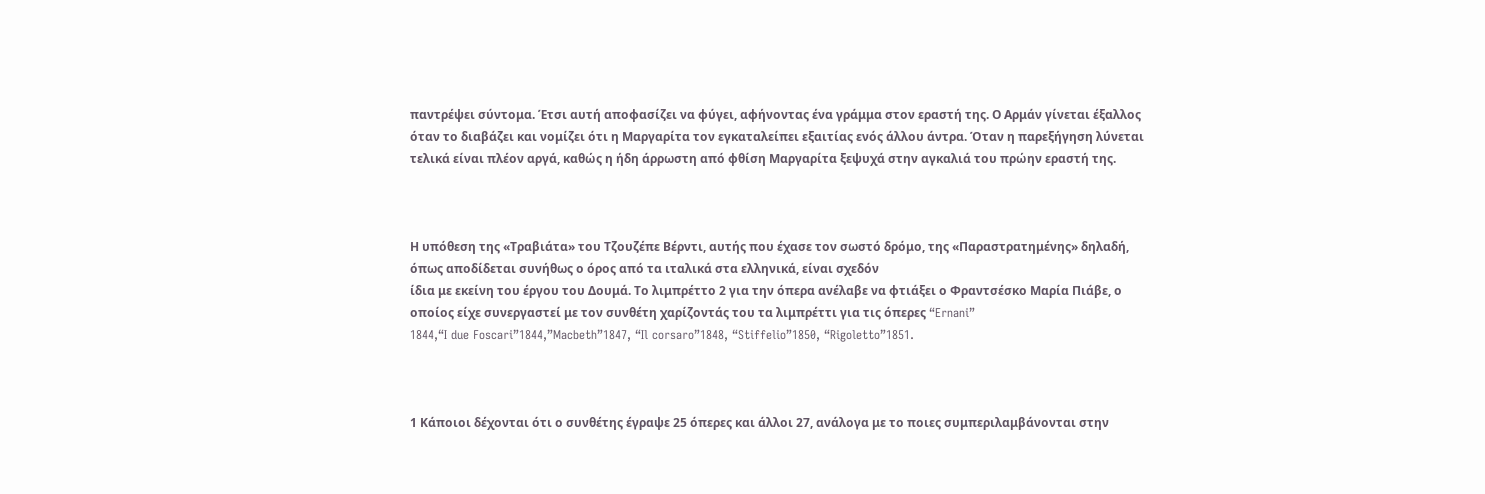παντρέψει σύντομα. Έτσι αυτή αποφασίζει να φύγει, αφήνοντας ένα γράμμα στον εραστή της. Ο Αρμάν γίνεται έξαλλος όταν το διαβάζει και νομίζει ότι η Μαργαρίτα τον εγκαταλείπει εξαιτίας ενός άλλου άντρα. Όταν η παρεξήγηση λύνεται τελικά είναι πλέον αργά, καθώς η ήδη άρρωστη από φθίση Μαργαρίτα ξεψυχά στην αγκαλιά του πρώην εραστή της.



Η υπόθεση της «Τραβιάτα» του Τζουζέπε Βέρντι, αυτής που έχασε τον σωστό δρόμο, της «Παραστρατημένης» δηλαδή, όπως αποδίδεται συνήθως ο όρος από τα ιταλικά στα ελληνικά, είναι σχεδόν
ίδια με εκείνη του έργου του Δουμά. Το λιμπρέττο 2 για την όπερα ανέλαβε να φτιάξει ο Φραντσέσκο Μαρία Πιάβε, ο οποίος είχε συνεργαστεί με τον συνθέτη χαρίζοντάς του τα λιμπρέττι για τις όπερες “Ernani”
1844,“I due Foscari”1844,”Macbeth”1847, “Il corsaro”1848, “Stiffelio”1850, “Rigoletto”1851.



1 Κάποιοι δέχονται ότι ο συνθέτης έγραψε 25 όπερες και άλλοι 27, ανάλογα με το ποιες συμπεριλαμβάνονται στην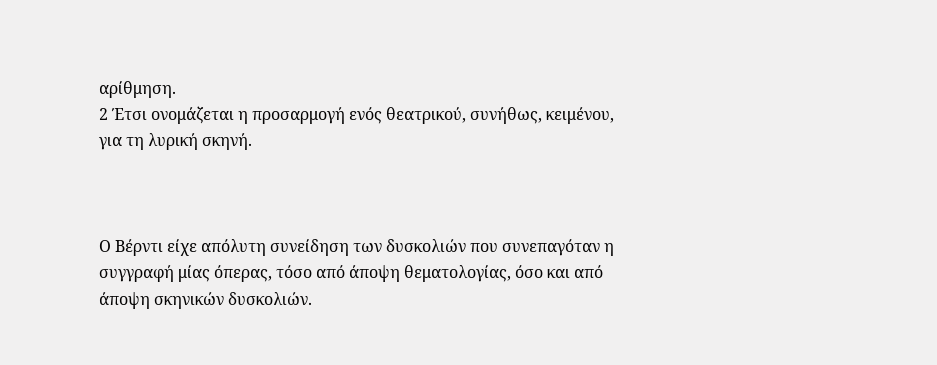αρίθμηση.
2 Έτσι ονομάζεται η προσαρμογή ενός θεατρικού, συνήθως, κειμένου, για τη λυρική σκηνή.



Ο Βέρντι είχε απόλυτη συνείδηση των δυσκολιών που συνεπαγόταν η συγγραφή μίας όπερας, τόσο από άποψη θεματολογίας, όσο και από άποψη σκηνικών δυσκολιών.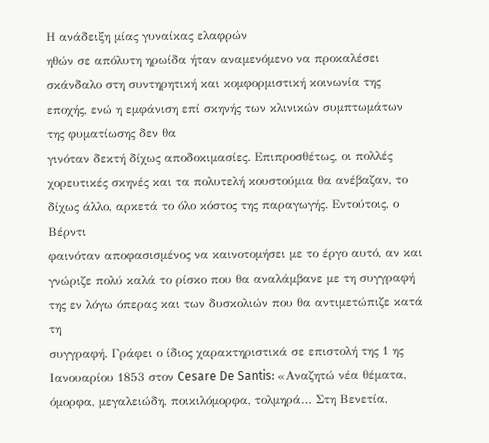Η ανάδειξη μίας γυναίκας ελαφρών
ηθών σε απόλυτη ηρωίδα ήταν αναμενόμενο να προκαλέσει σκάνδαλο στη συντηρητική και κομφορμιστική κοινωνία της εποχής, ενώ η εμφάνιση επί σκηνής των κλινικών συμπτωμάτων της φυματίωσης δεν θα
γινόταν δεκτή δίχως αποδοκιμασίες. Επιπροσθέτως, οι πολλές χορευτικές σκηνές και τα πολυτελή κουστούμια θα ανέβαζαν, το δίχως άλλο, αρκετά το όλο κόστος της παραγωγής. Εντούτοις, ο Βέρντι
φαινόταν αποφασισμένος να καινοτομήσει με το έργο αυτό, αν και γνώριζε πολύ καλά το ρίσκο που θα αναλάμβανε με τη συγγραφή της εν λόγω όπερας και των δυσκολιών που θα αντιμετώπιζε κατά τη
συγγραφή. Γράφει ο ίδιος χαρακτηριστικά σε επιστολή της 1 ης Ιανουαρίου 1853 στον Cesare De Santis: «Αναζητώ νέα θέματα, όμορφα, μεγαλειώδη, ποικιλόμορφα, τολμηρά… Στη Βενετία,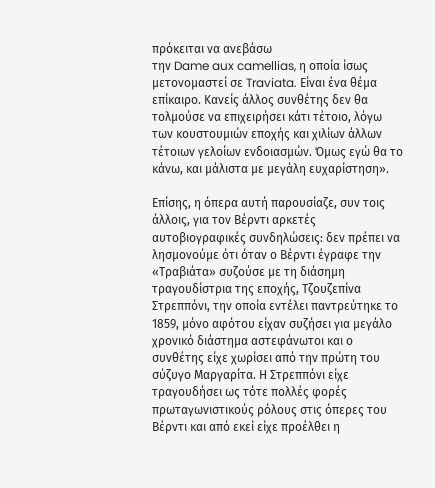πρόκειται να ανεβάσω
την Dame aux camellias, η οποία ίσως μετονομαστεί σε Traviata. Είναι ένα θέμα επίκαιρο. Κανείς άλλος συνθέτης δεν θα τολμούσε να επιχειρήσει κάτι τέτοιο, λόγω των κουστουμιών εποχής και χιλίων άλλων
τέτοιων γελοίων ενδοιασμών. Όμως εγώ θα το κάνω, και μάλιστα με μεγάλη ευχαρίστηση».

Επίσης, η όπερα αυτή παρουσίαζε, συν τοις άλλοις, για τον Βέρντι αρκετές αυτοβιογραφικές συνδηλώσεις: δεν πρέπει να λησμονούμε ότι όταν ο Βέρντι έγραφε την «Τραβιάτα» συζούσε με τη διάσημη
τραγουδίστρια της εποχής, Τζουζεπίνα Στρεππόνι, την οποία εντέλει παντρεύτηκε το 1859, μόνο αφότου είχαν συζήσει για μεγάλο χρονικό διάστημα αστεφάνωτοι και ο συνθέτης είχε χωρίσει από την πρώτη του
σύζυγο Μαργαρίτα. Η Στρεππόνι είχε τραγουδήσει ως τότε πολλές φορές πρωταγωνιστικούς ρόλους στις όπερες του Βέρντι και από εκεί είχε προέλθει η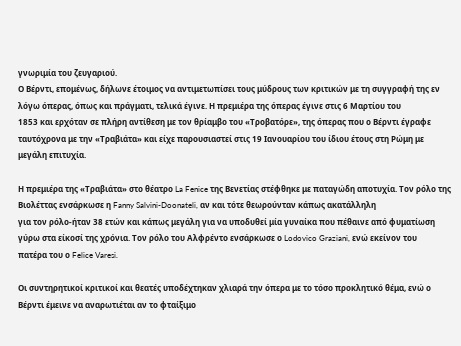γνωριμία του ζευγαριού.
Ο Βέρντι, επομένως, δήλωνε έτοιμος να αντιμετωπίσει τους μύδρους των κριτικών με τη συγγραφή της εν λόγω όπερας, όπως και πράγματι, τελικά έγινε. Η πρεμιέρα της όπερας έγινε στις 6 Μαρτίου του
1853 και ερχόταν σε πλήρη αντίθεση με τον θρίαμβο του «Τροβατόρε», της όπερας που ο Βέρντι έγραφε ταυτόχρονα με την «Τραβιάτα» και είχε παρουσιαστεί στις 19 Ιανουαρίου του ίδιου έτους στη Ρώμη με
μεγάλη επιτυχία.

Η πρεμιέρα της «Τραβιάτα» στο θέατρο La Fenice της Βενετίας στέφθηκε με παταγώδη αποτυχία. Τον ρόλο της Βιολέττας ενσάρκωσε η Fanny Salvini-Doonateli, αν και τότε θεωρούνταν κάπως ακατάλληλη
για τον ρόλο-ήταν 38 ετών και κάπως μεγάλη για να υποδυθεί μία γυναίκα που πέθαινε από φυματίωση γύρω στα είκοσί της χρόνια. Τον ρόλο του Αλφρέντο ενσάρκωσε ο Lodovico Graziani, ενώ εκείνον του
πατέρα του ο Felice Varesi.

Οι συντηρητικοί κριτικοί και θεατές υποδέχτηκαν χλιαρά την όπερα με το τόσο προκλητικό θέμα, ενώ ο Βέρντι έμεινε να αναρωτιέται αν το φταίξιμο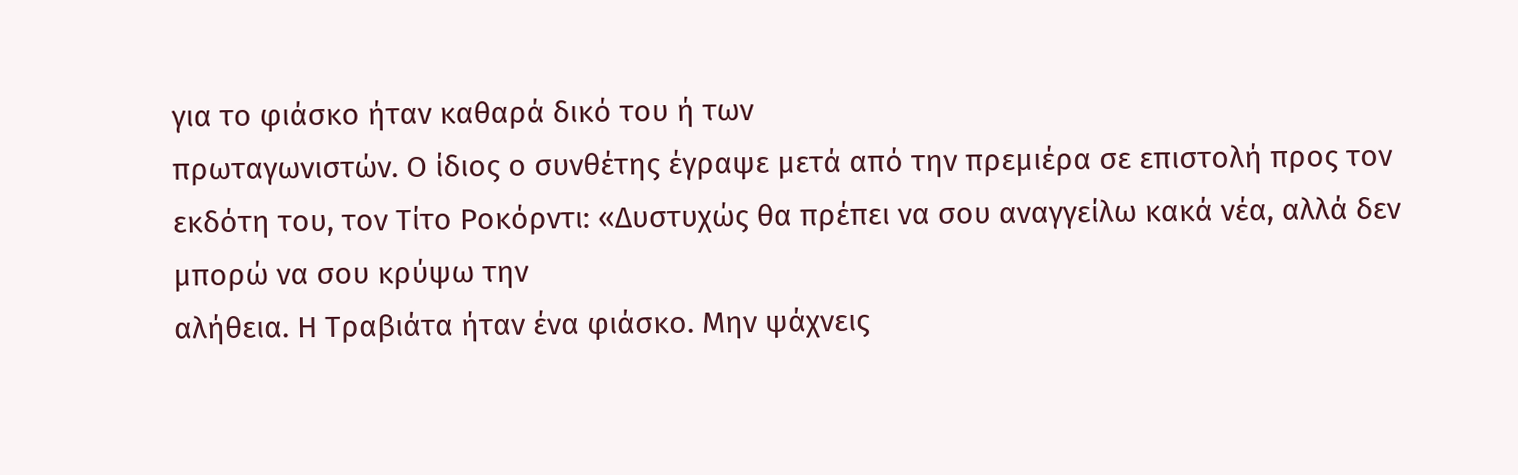για το φιάσκο ήταν καθαρά δικό του ή των
πρωταγωνιστών. Ο ίδιος ο συνθέτης έγραψε μετά από την πρεμιέρα σε επιστολή προς τον εκδότη του, τον Τίτο Ροκόρντι: «Δυστυχώς θα πρέπει να σου αναγγείλω κακά νέα, αλλά δεν μπορώ να σου κρύψω την
αλήθεια. Η Τραβιάτα ήταν ένα φιάσκο. Μην ψάχνεις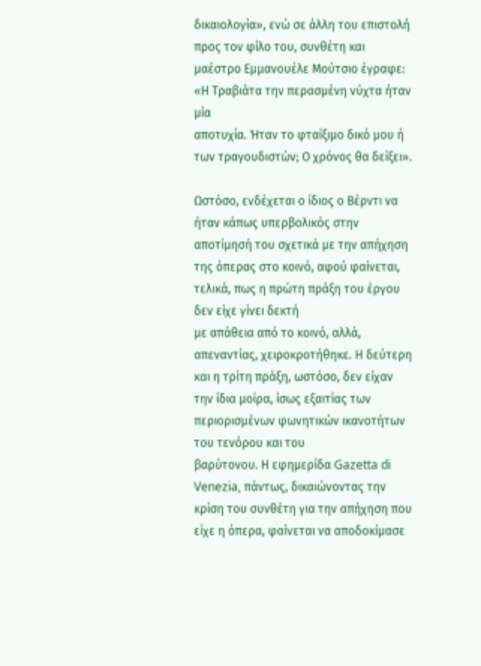δικαιολογία», ενώ σε άλλη του επιστολή προς τον φίλο του, συνθέτη και μαέστρο Εμμανουέλε Μούτσιο έγραφε: «Η Τραβιάτα την περασμένη νύχτα ήταν μία
αποτυχία. Ήταν το φταίξιμο δικό μου ή των τραγουδιστών; Ο χρόνος θα δείξει».

Ωστόσο, ενδέχεται ο ίδιος ο Βέρντι να ήταν κάπως υπερβολικός στην αποτίμησή του σχετικά με την απήχηση της όπερας στο κοινό, αφού φαίνεται, τελικά, πως η πρώτη πράξη του έργου δεν είχε γίνει δεκτή
με απάθεια από το κοινό, αλλά, απεναντίας, χειροκροτήθηκε. Η δεύτερη και η τρίτη πράξη, ωστόσο, δεν είχαν την ίδια μοίρα, ίσως εξαιτίας των περιορισμένων φωνητικών ικανοτήτων του τενόρου και του
βαρύτονου. Η εφημερίδα Gazetta di Venezia, πάντως, δικαιώνοντας την κρίση του συνθέτη για την απήχηση που είχε η όπερα, φαίνεται να αποδοκίμασε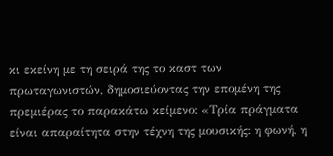κι εκείνη με τη σειρά της το καστ των
πρωταγωνιστών, δημοσιεύοντας την επομένη της πρεμιέρας το παρακάτω κείμενο: «Τρία πράγματα είναι απαραίτητα στην τέχνη της μουσικής: η φωνή, η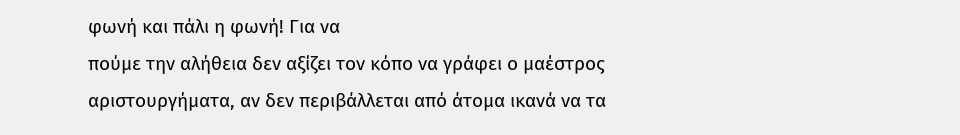φωνή και πάλι η φωνή! Για να
πούμε την αλήθεια δεν αξίζει τον κόπο να γράφει ο μαέστρος αριστουργήματα, αν δεν περιβάλλεται από άτομα ικανά να τα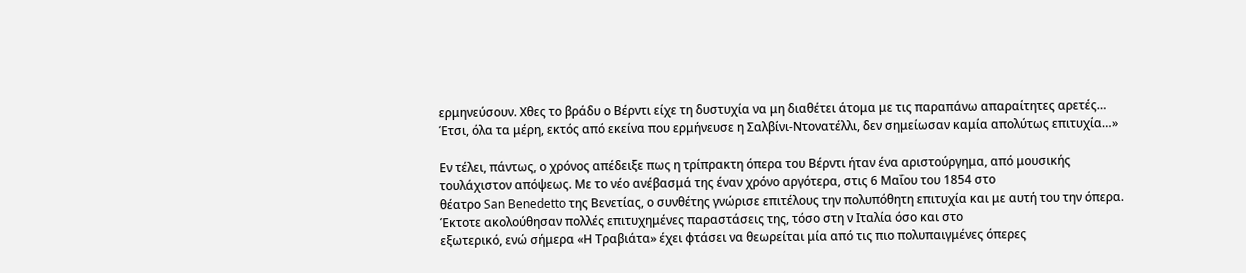ερμηνεύσουν. Χθες το βράδυ ο Βέρντι είχε τη δυστυχία να μη διαθέτει άτομα με τις παραπάνω απαραίτητες αρετές… Έτσι, όλα τα μέρη, εκτός από εκείνα που ερμήνευσε η Σαλβίνι-Ντονατέλλι, δεν σημείωσαν καμία απολύτως επιτυχία…»

Εν τέλει, πάντως, ο χρόνος απέδειξε πως η τρίπρακτη όπερα του Βέρντι ήταν ένα αριστούργημα, από μουσικής τουλάχιστον απόψεως. Με το νέο ανέβασμά της έναν χρόνο αργότερα, στις 6 Μαΐου του 1854 στο
θέατρο San Benedetto της Βενετίας, ο συνθέτης γνώρισε επιτέλους την πολυπόθητη επιτυχία και με αυτή του την όπερα. Έκτοτε ακολούθησαν πολλές επιτυχημένες παραστάσεις της, τόσο στη ν Ιταλία όσο και στο
εξωτερικό, ενώ σήμερα «Η Τραβιάτα» έχει φτάσει να θεωρείται μία από τις πιο πολυπαιγμένες όπερες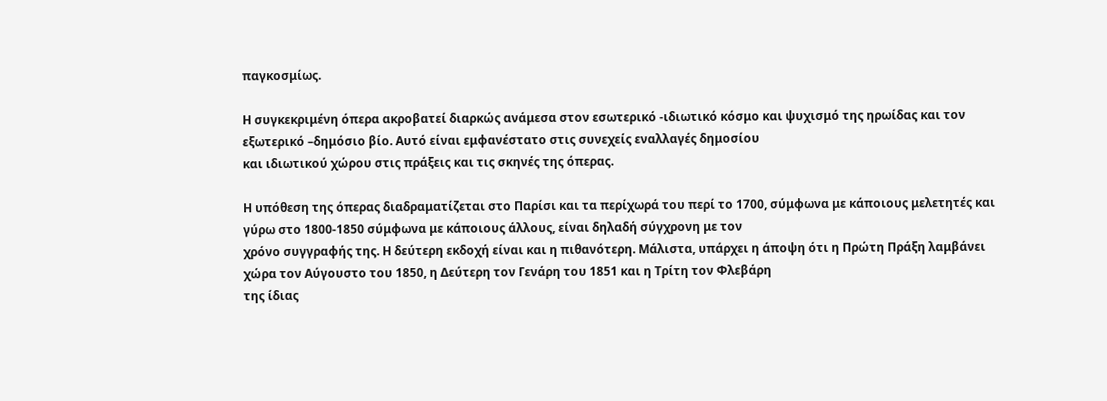παγκοσμίως.

Η συγκεκριμένη όπερα ακροβατεί διαρκώς ανάμεσα στον εσωτερικό -ιδιωτικό κόσμο και ψυχισμό της ηρωίδας και τον εξωτερικό –δημόσιο βίο. Αυτό είναι εμφανέστατο στις συνεχείς εναλλαγές δημοσίου
και ιδιωτικού χώρου στις πράξεις και τις σκηνές της όπερας.

Η υπόθεση της όπερας διαδραματίζεται στο Παρίσι και τα περίχωρά του περί το 1700, σύμφωνα με κάποιους μελετητές και γύρω στο 1800-1850 σύμφωνα με κάποιους άλλους, είναι δηλαδή σύγχρονη με τον
χρόνο συγγραφής της. Η δεύτερη εκδοχή είναι και η πιθανότερη. Μάλιστα, υπάρχει η άποψη ότι η Πρώτη Πράξη λαμβάνει χώρα τον Αύγουστο του 1850, η Δεύτερη τον Γενάρη του 1851 και η Τρίτη τον Φλεβάρη
της ίδιας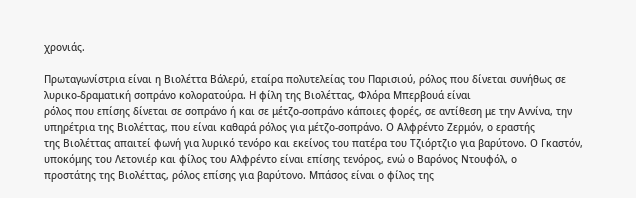χρονιάς.

Πρωταγωνίστρια είναι η Βιολέττα Βάλερύ, εταίρα πολυτελείας του Παρισιού, ρόλος που δίνεται συνήθως σε λυρικο-δραματική σοπράνο κολορατούρα. Η φίλη της Βιολέττας, Φλόρα Μπερβουά είναι
ρόλος που επίσης δίνεται σε σοπράνο ή και σε μέτζο-σοπράνο κάποιες φορές, σε αντίθεση με την Αννίνα, την υπηρέτρια της Βιολέττας, που είναι καθαρά ρόλος για μέτζο-σοπράνο. Ο Αλφρέντο Ζερμόν, ο εραστής
της Βιολέττας απαιτεί φωνή για λυρικό τενόρο και εκείνος του πατέρα του Τζιόρτζιο για βαρύτονο. Ο Γκαστόν, υποκόμης του Λετονιέρ και φίλος του Αλφρέντο είναι επίσης τενόρος, ενώ ο Βαρόνος Ντουφόλ, ο
προστάτης της Βιολέττας, ρόλος επίσης για βαρύτονο. Μπάσος είναι ο φίλος της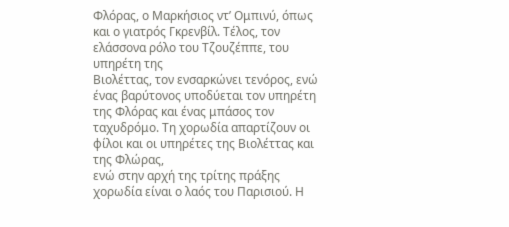Φλόρας, ο Μαρκήσιος ντ’ Ομπινύ, όπως και ο γιατρός Γκρενβίλ. Τέλος, τον ελάσσονα ρόλο του Τζουζέππε, του υπηρέτη της
Βιολέττας, τον ενσαρκώνει τενόρος, ενώ ένας βαρύτονος υποδύεται τον υπηρέτη της Φλόρας και ένας μπάσος τον ταχυδρόμο. Τη χορωδία απαρτίζουν οι φίλοι και οι υπηρέτες της Βιολέττας και της Φλώρας,
ενώ στην αρχή της τρίτης πράξης χορωδία είναι ο λαός του Παρισιού. Η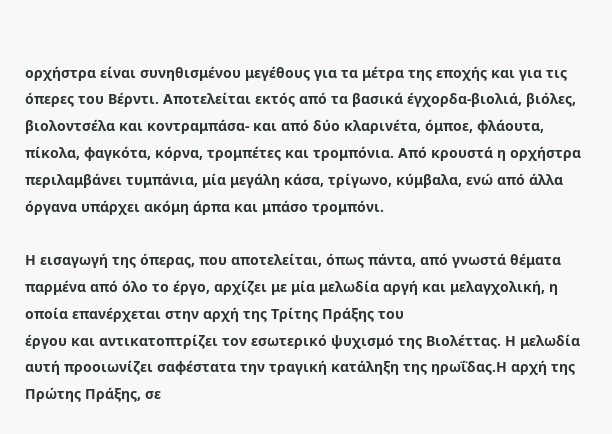ορχήστρα είναι συνηθισμένου μεγέθους για τα μέτρα της εποχής και για τις όπερες του Βέρντι. Αποτελείται εκτός από τα βασικά έγχορδα-βιολιά, βιόλες, βιολοντσέλα και κοντραμπάσα- και από δύο κλαρινέτα, όμποε, φλάουτα, πίκολα, φαγκότα, κόρνα, τρομπέτες και τρομπόνια. Από κρουστά η ορχήστρα περιλαμβάνει τυμπάνια, μία μεγάλη κάσα, τρίγωνο, κύμβαλα, ενώ από άλλα όργανα υπάρχει ακόμη άρπα και μπάσο τρομπόνι.

Η εισαγωγή της όπερας, που αποτελείται, όπως πάντα, από γνωστά θέματα παρμένα από όλο το έργο, αρχίζει με μία μελωδία αργή και μελαγχολική, η οποία επανέρχεται στην αρχή της Τρίτης Πράξης του
έργου και αντικατοπτρίζει τον εσωτερικό ψυχισμό της Βιολέττας. Η μελωδία αυτή προοιωνίζει σαφέστατα την τραγική κατάληξη της ηρωΐδας.Η αρχή της Πρώτης Πράξης, σε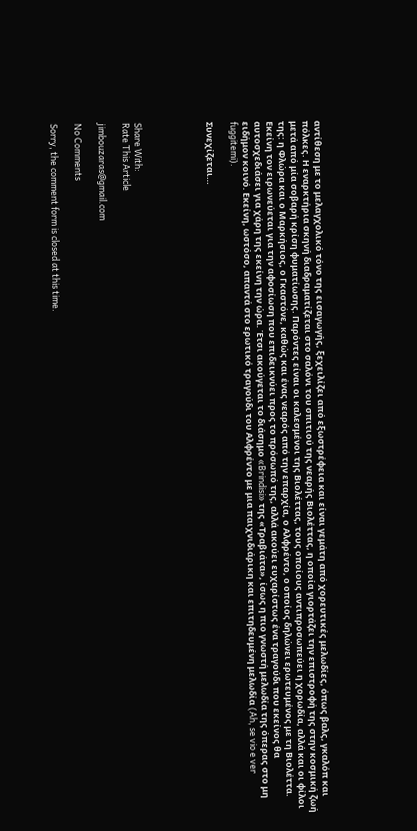αντίθεση με το μελαγχολικό τόνο της εισαγωγής, ξεχειλίζει από εξωστρέφεια και είναι γεμάτη από χορευτικές μελωδίες, όπως βαλς, γκαλόπ και πόλκες. Η εναρκτήρια σκηνή διαδραματίζεται στο σαλόνι του σπιτιού της νεαρής Βιολέττας, η οποία γιορτάζει την επιστροφή της στην κοσμική ζωή μετά από μία σοβαρή κρίση φυματίωσης. Παρόντες είναι οι καλεσμένοι της Βιολέττας, τους οποίους αντιπροσωπεύει η χορωδία, αλλά και οι φίλοι της: η Φλώρα και ο Μαρκήσιος, ο Γκαστόνε, καθώς και ένας νεαρός από την επαρχία, ο Αλφρέντο, ο οποίος δηλώνει ερωτευμένος με τη Βιολέττα. Εκείνη τον ειρωνεύεται για την αφοσίωση που επιδεικνύει προς το πρόσωπό της, αλλά ακούει ευχαρίστως ένα τραγούδι που εκείνος θα αυτοσχεδιάσει για χάρη της εκείνη την ώρα. Έτσι ακούγεται το διάσημο «Brindisi» της «Τραβιάτα», ίσως η πιο γνωστή μελωδία της όπερας στο μη ειδήμον κοινό. Εκείνη, ωστόσο, απαντά στο ερωτικό τραγούδι του Αλφρέντο με μια παιχνιδιάρικη και επιτηδευμένη μελωδία (Ah, se vio e ver fuggitemi).

Συνεχίζεται…





Share With:
Rate This Article

jimbouzaras@gmail.com

No Comments

Sorry, the comment form is closed at this time.